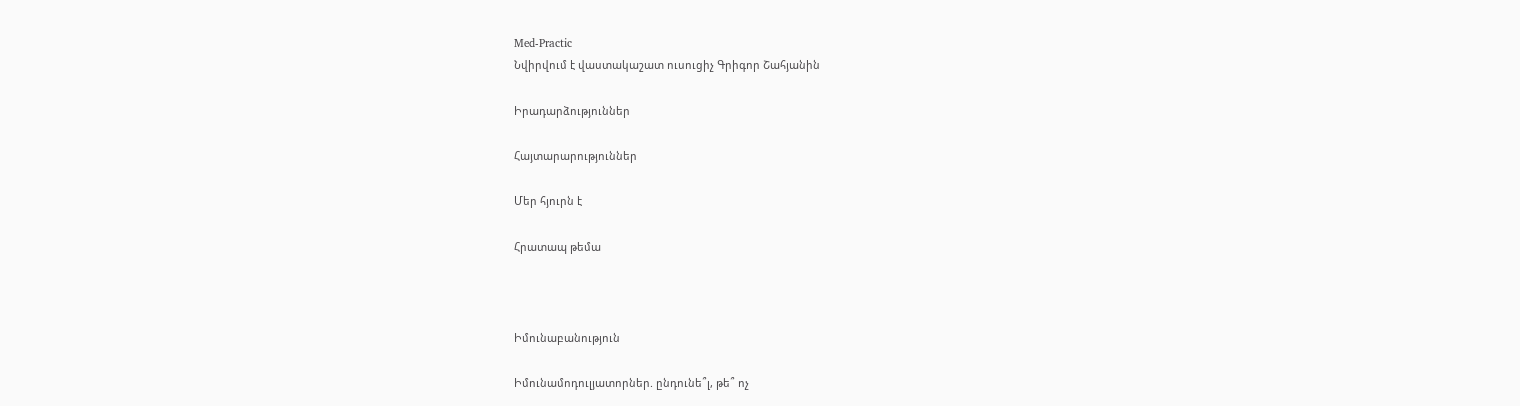Med-Practic
Նվիրվում է վաստակաշատ ուսուցիչ Գրիգոր Շահյանին

Իրադարձություններ

Հայտարարություններ

Մեր հյուրն է

Հրատապ թեմա



Իմունաբանություն

Իմունամոդուլյատորներ. ընդունե՞լ, թե՞ ոչ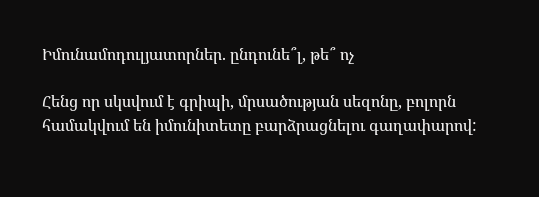Իմունամոդուլյատորներ. ընդունե՞լ, թե՞ ոչ

Հենց որ սկսվում է գրիպի, մրսածության սեզոնը, բոլորն համակվում են իմունիտետը բարձրացնելու գաղափարով: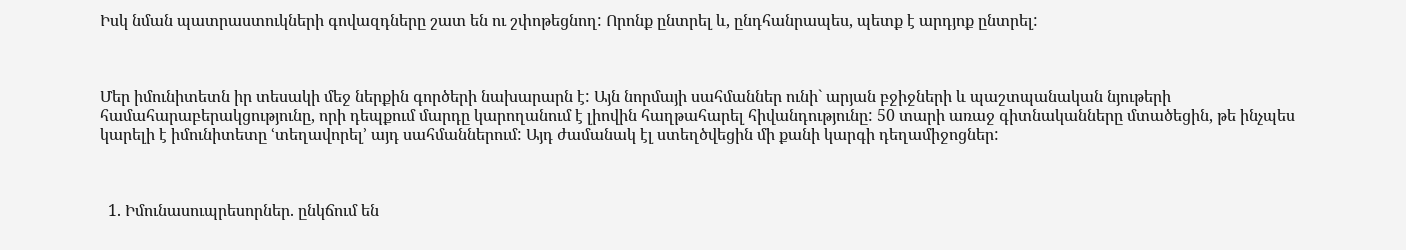Իսկ նման պատրաստուկների գովազդները շատ են ու շփոթեցնող: Որոնք ընտրել և, ընդհանրապես, պետք է արդյոք ընտրել:



Մեր իմունիտետն իր տեսակի մեջ ներքին գործերի նախարարն է: Այն նորմայի սահմաններ ունի` արյան բջիջների և պաշտպանական նյութերի համահարաբերակցությունը, որի դեպքում մարդը կարողանում է լիովին հաղթահարել հիվանդությունը: 50 տարի առաջ գիտնականները մտածեցին, թե ինչպես կարելի է իմունիտետը ՙտեղավորել՚ այդ սահմաններում: Այդ ժամանակ էլ ստեղծվեցին մի քանի կարգի դեղամիջոցներ:



  1. Իմունասուպրեսորներ. ընկճում են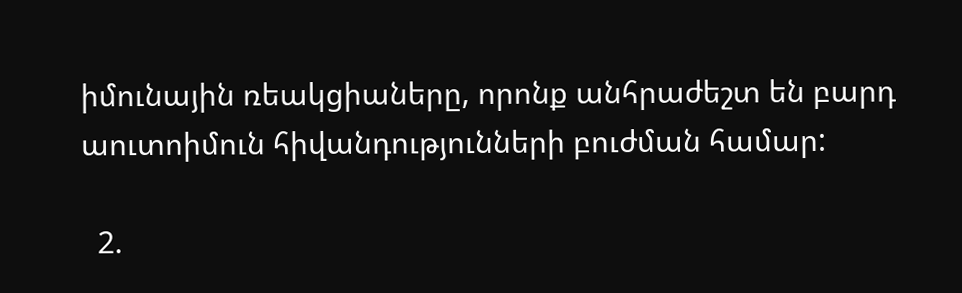իմունային ռեակցիաները, որոնք անհրաժեշտ են բարդ աուտոիմուն հիվանդությունների բուժման համար:

  2.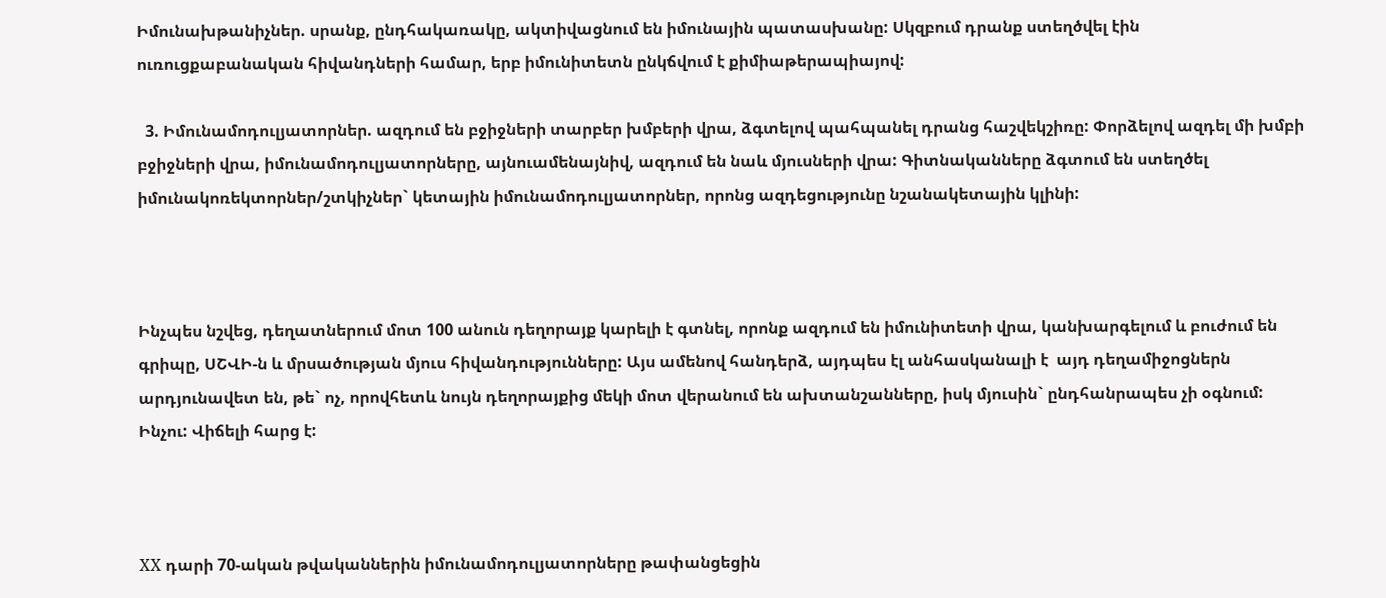Իմունախթանիչներ. սրանք, ընդհակառակը, ակտիվացնում են իմունային պատասխանը: Սկզբում դրանք ստեղծվել էին ուռուցքաբանական հիվանդների համար, երբ իմունիտետն ընկճվում է քիմիաթերապիայով:

  3. Իմունամոդուլյատորներ. ազդում են բջիջների տարբեր խմբերի վրա, ձգտելով պահպանել դրանց հաշվեկշիռը: Փորձելով ազդել մի խմբի բջիջների վրա, իմունամոդուլյատորները, այնուամենայնիվ, ազդում են նաև մյուսների վրա: Գիտնականները ձգտում են ստեղծել իմունակոռեկտորներ/շտկիչներ` կետային իմունամոդուլյատորներ, որոնց ազդեցությունը նշանակետային կլինի:



Ինչպես նշվեց, դեղատներում մոտ 100 անուն դեղորայք կարելի է գտնել, որոնք ազդում են իմունիտետի վրա, կանխարգելում և բուժում են գրիպը, ՍՇՎԻ-ն և մրսածության մյուս հիվանդությունները: Այս ամենով հանդերձ, այդպես էլ անհասկանալի է  այդ դեղամիջոցներն արդյունավետ են, թե` ոչ, որովհետև նույն դեղորայքից մեկի մոտ վերանում են ախտանշանները, իսկ մյուսին` ընդհանրապես չի օգնում: Ինչու: Վիճելի հարց է:



XX դարի 70-ական թվականներին իմունամոդուլյատորները թափանցեցին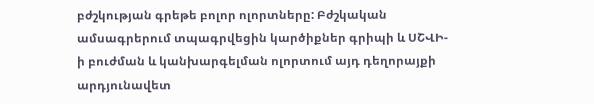բժշկության գրեթե բոլոր ոլորտները: Բժշկական ամսագրերում տպագրվեցին կարծիքներ գրիպի և ՍՇՎԻ-ի բուժման և կանխարգելման ոլորտում այդ դեղորայքի արդյունավետ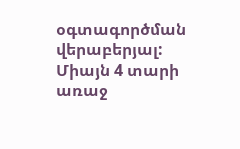օգտագործման վերաբերյալ: Միայն 4 տարի առաջ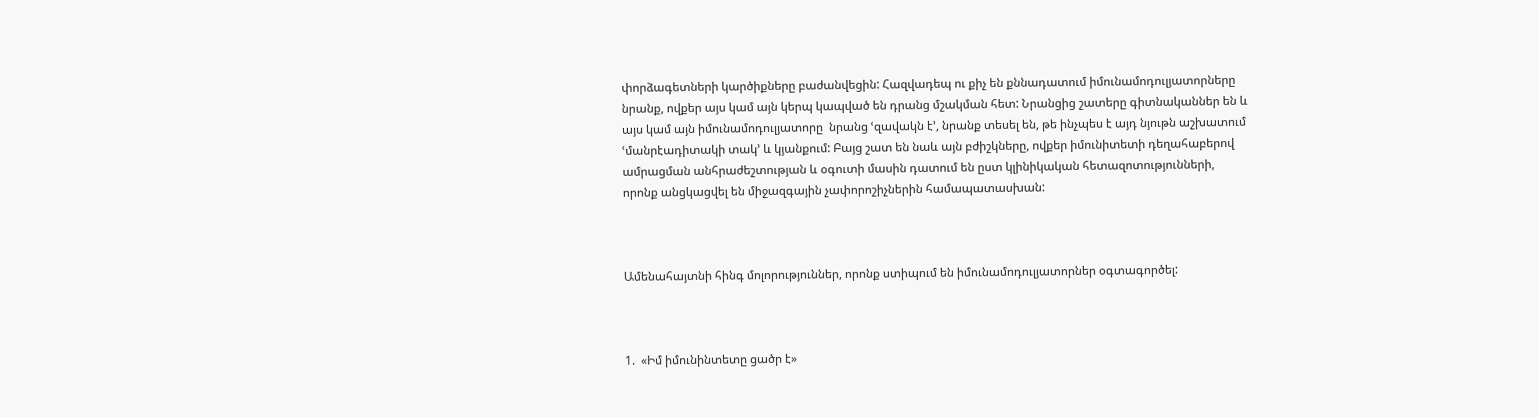փորձագետների կարծիքները բաժանվեցին: Հազվադեպ ու քիչ են քննադատում իմունամոդուլյատորները նրանք, ովքեր այս կամ այն կերպ կապված են դրանց մշակման հետ: Նրանցից շատերը գիտնականներ են և այս կամ այն իմունամոդուլյատորը  նրանց ՙզավակն է՚, նրանք տեսել են, թե ինչպես է այդ նյութն աշխատում ՙմանրէադիտակի տակ՚ և կյանքում: Բայց շատ են նաև այն բժիշկները, ովքեր իմունիտետի դեղահաբերով ամրացման անհրաժեշտության և օգուտի մասին դատում են ըստ կլինիկական հետազոտությունների, որոնք անցկացվել են միջազգային չափորոշիչներին համապատասխան:



Ամենահայտնի հինգ մոլորություններ, որոնք ստիպում են իմունամոդուլյատորներ օգտագործել:



1.  «Իմ իմունինտետը ցածր է»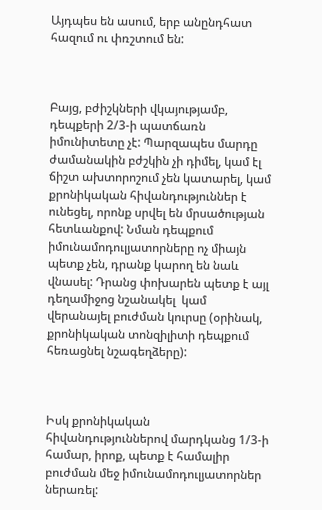Այդպես են ասում, երբ անընդհատ հազում ու փռշտում են:



Բայց, բժիշկների վկայությամբ, դեպքերի 2/3-ի պատճառն իմունիտետը չէ: Պարզապես մարդը ժամանակին բժշկին չի դիմել, կամ էլ ճիշտ ախտորոշում չեն կատարել, կամ քրոնիկական հիվանդություններ է ունեցել, որոնք սրվել են մրսածության հետևանքով: Նման դեպքում իմունամոդուլյատորները ոչ միայն պետք չեն, դրանք կարող են նաև վնասել: Դրանց փոխարեն պետք է այլ դեղամիջոց նշանակել  կամ վերանայել բուժման կուրսը (օրինակ, քրոնիկական տոնզիլիտի դեպքում հեռացնել նշագեղձերը):



Իսկ քրոնիկական հիվանդություններով մարդկանց 1/3-ի համար, իրոք, պետք է համալիր բուժման մեջ իմունամոդուլյատորներ ներառել: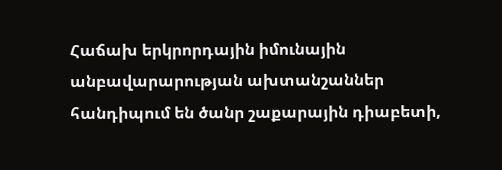Հաճախ երկրորդային իմունային անբավարարության ախտանշաններ հանդիպում են ծանր շաքարային դիաբետի,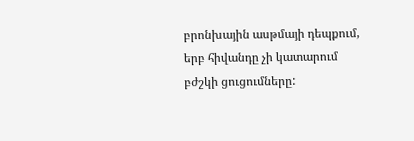բրոնխային ասթմայի դեպքում, երբ հիվանդը չի կատարում բժշկի ցուցումները: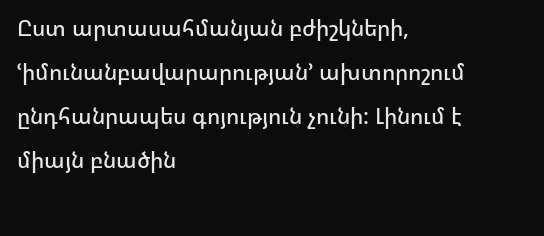Ըստ արտասահմանյան բժիշկների, ՙիմունանբավարարության՚ ախտորոշում ընդհանրապես գոյություն չունի: Լինում է միայն բնածին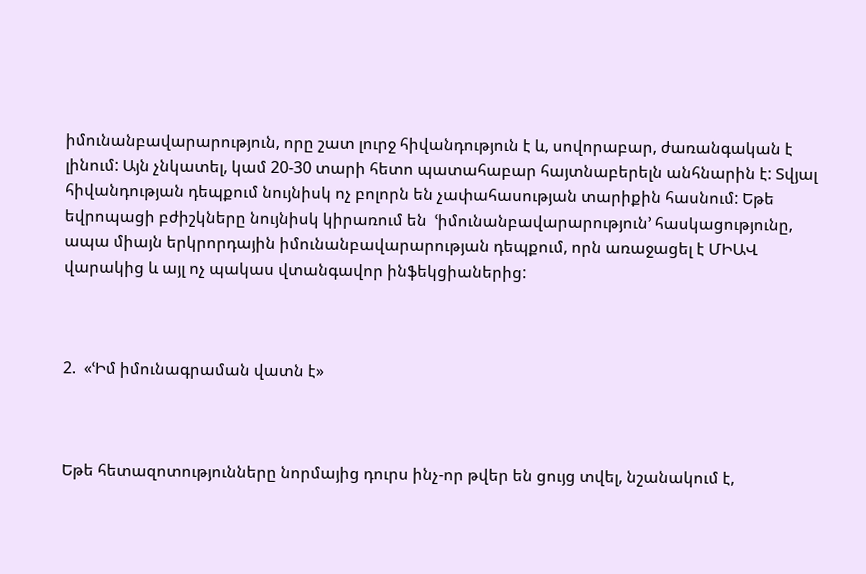իմունանբավարարություն, որը շատ լուրջ հիվանդություն է և, սովորաբար, ժառանգական է լինում: Այն չնկատել, կամ 20-30 տարի հետո պատահաբար հայտնաբերելն անհնարին է: Տվյալ հիվանդության դեպքում նույնիսկ ոչ բոլորն են չափահասության տարիքին հասնում: Եթե եվրոպացի բժիշկները նույնիսկ կիրառում են  ՙիմունանբավարարություն՚ հասկացությունը, ապա միայն երկրորդային իմունանբավարարության դեպքում, որն առաջացել է ՄԻԱՎ վարակից և այլ ոչ պակաս վտանգավոր ինֆեկցիաներից:



2.  «ՙԻմ իմունագրաման վատն է»



Եթե հետազոտությունները նորմայից դուրս ինչ-որ թվեր են ցույց տվել, նշանակում է,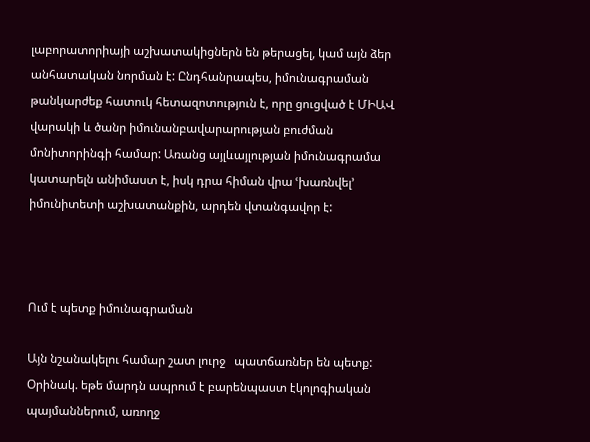լաբորատորիայի աշխատակիցներն են թերացել, կամ այն ձեր անհատական նորման է: Ընդհանրապես, իմունագրաման թանկարժեք հատուկ հետազոտություն է, որը ցուցված է ՄԻԱՎ վարակի և ծանր իմունանբավարարության բուժման մոնիտորինգի համար: Առանց այլևայլության իմունագրամա կատարելն անիմաստ է, իսկ դրա հիման վրա ՙխառնվել՚ իմունիտետի աշխատանքին, արդեն վտանգավոր է:



Ում է պետք իմունագրաման

Այն նշանակելու համար շատ լուրջ   պատճառներ են պետք: Օրինակ. եթե մարդն ապրում է բարենպաստ էկոլոգիական պայմաններում, առողջ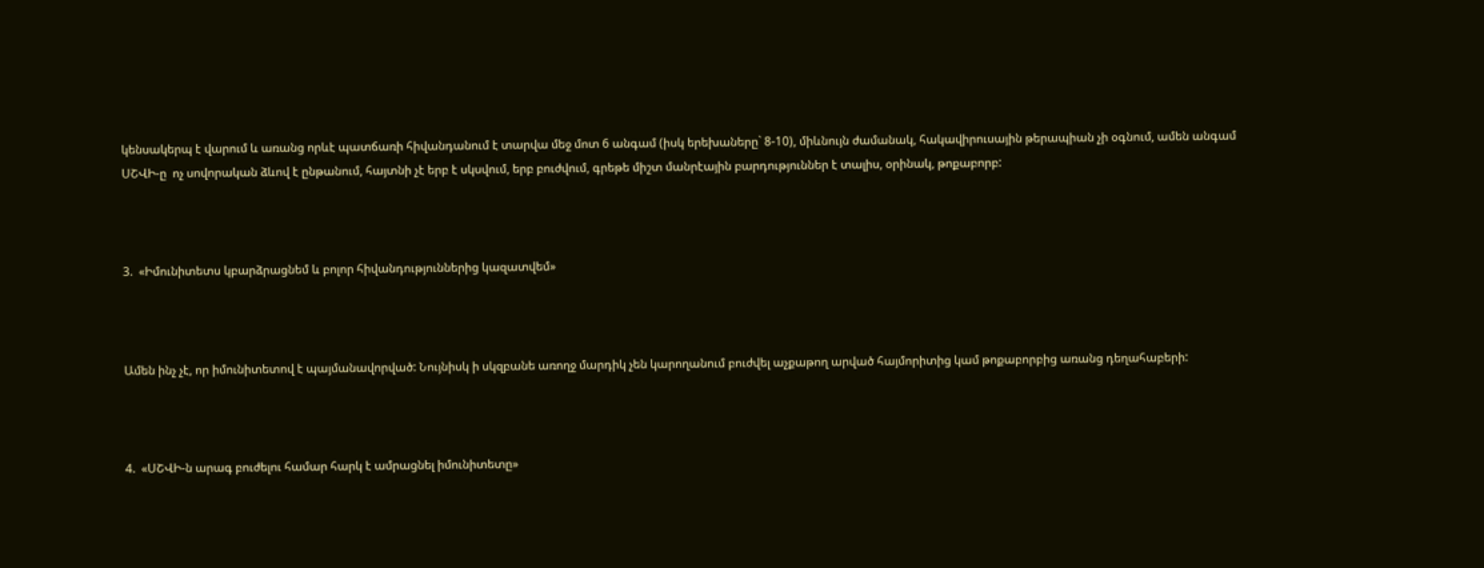կենսակերպ է վարում և առանց որևէ պատճառի հիվանդանում է տարվա մեջ մոտ 6 անգամ (իսկ երեխաները` 8-10), միևնույն ժամանակ, հակավիրուսային թերապիան չի օգնում, ամեն անգամ ՍՇՎԻ-ը  ոչ սովորական ձևով է ընթանում, հայտնի չէ երբ է սկսվում, երբ բուժվում, գրեթե միշտ մանրէային բարդություններ է տալիս, օրինակ, թոքաբորբ:



3.  «Իմունիտետս կբարձրացնեմ և բոլոր հիվանդություններից կազատվեմ»



Ամեն ինչ չէ, որ իմունիտետով է պայմանավորված: Նույնիսկ ի սկզբանե առողջ մարդիկ չեն կարողանում բուժվել աչքաթող արված հայմորիտից կամ թոքաբորբից առանց դեղահաբերի:



4.  «ՍՇՎԻ-ն արագ բուժելու համար հարկ է ամրացնել իմունիտետը»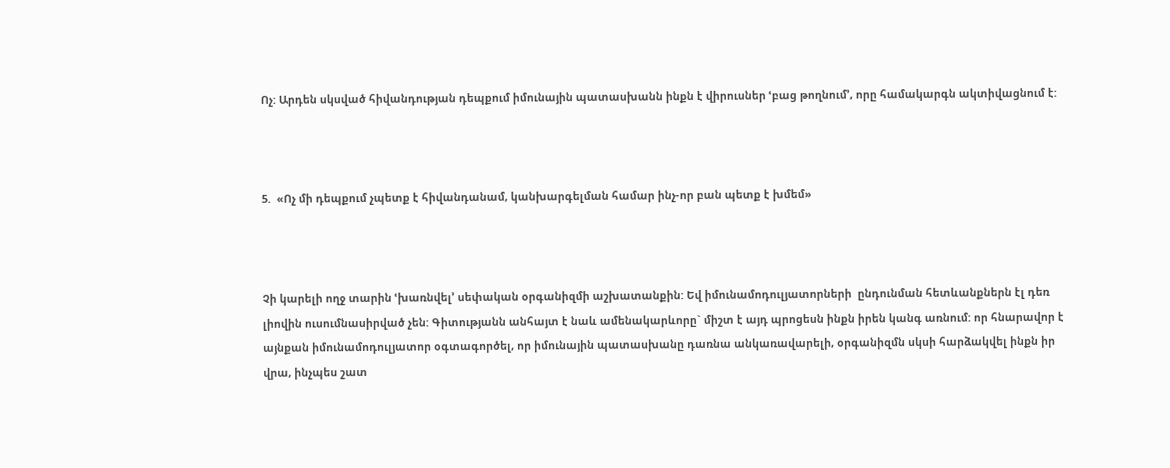Ոչ: Արդեն սկսված հիվանդության դեպքում իմունային պատասխանն ինքն է վիրուսներ ՙբաց թողնում՚, որը համակարգն ակտիվացնում է:



5.  «Ոչ մի դեպքում չպետք է հիվանդանամ, կանխարգելման համար ինչ-որ բան պետք է խմեմ»



Չի կարելի ողջ տարին ՙխառնվել՚ սեփական օրգանիզմի աշխատանքին: Եվ իմունամոդուլյատորների  ընդունման հետևանքներն էլ դեռ լիովին ուսումնասիրված չեն: Գիտությանն անհայտ է նաև ամենակարևորը` միշտ է այդ պրոցեսն ինքն իրեն կանգ առնում: որ հնարավոր է այնքան իմունամոդուլյատոր օգտագործել, որ իմունային պատասխանը դառնա անկառավարելի, օրգանիզմն սկսի հարձակվել ինքն իր վրա, ինչպես շատ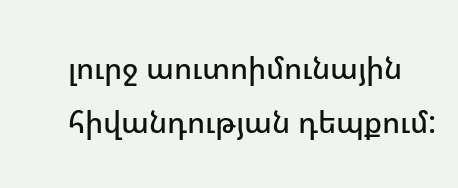լուրջ աուտոիմունային հիվանդության դեպքում: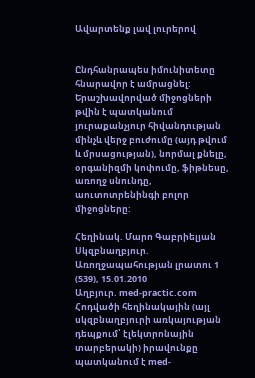Ավարտենք լավ լուրերով


Ընդհանրապես իմունիտետը հնարավոր է ամրացնել: Երաշխավորված միջոցների թվին է պատկանում յուրաքանչյուր հիվանդության մինչև վերջ բուժումը (այդ թվում և մրսացության), նորմալ քնելը,  օրգանիզմի կոփումը, ֆիթնեսը, առողջ սնունդը, աուտոտրենինգի բոլոր միջոցները:

Հեղինակ. Մարո Գաբրիելյան
Սկզբնաղբյուր. Առողջապահության լրատու 1 (539), 15.01.2010
Աղբյուր. med-practic.com
Հոդվածի հեղինակային (այլ սկզբնաղբյուրի առկայության դեպքում՝ էլեկտրոնային տարբերակի) իրավունքը պատկանում է med-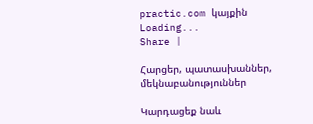practic.com կայքին
Loading...
Share |

Հարցեր, պատասխաններ, մեկնաբանություններ

Կարդացեք նաև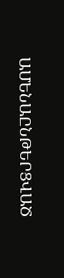ԱՄԵՆԱԸՆԹԵՐՑՎԱԾ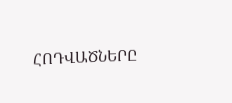ՀՈԴՎԱԾՆԵՐԸ